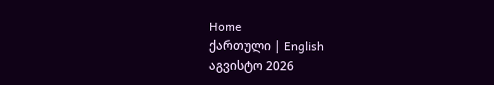Home
ქართული | English
აგვისტო 2026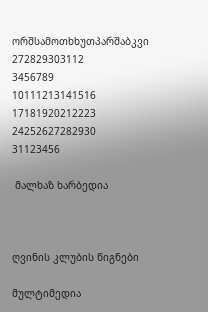ორშსამოთხხუთპარშაბკვი
272829303112
3456789
10111213141516
17181920212223
24252627282930
31123456

 მალხაზ ხარბედია



ღვინის კლუბის წიგნები

მულტიმედია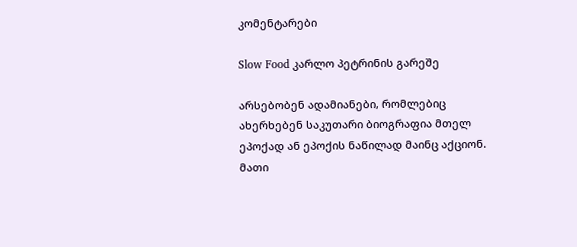კომენტარები

Slow Food კარლო პეტრინის გარეშე

არსებობენ ადამიანები, რომლებიც ახერხებენ საკუთარი ბიოგრაფია მთელ ეპოქად ან ეპოქის ნაწილად მაინც აქციონ. მათი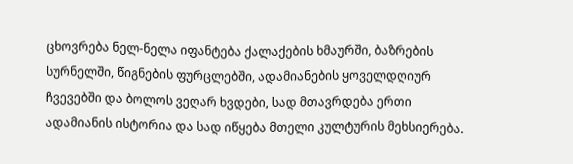ცხოვრება ნელ-ნელა იფანტება ქალაქების ხმაურში, ბაზრების სურნელში, წიგნების ფურცლებში, ადამიანების ყოველდღიურ ჩვევებში და ბოლოს ვეღარ ხვდები, სად მთავრდება ერთი ადამიანის ისტორია და სად იწყება მთელი კულტურის მეხსიერება.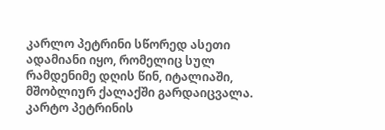კარლო პეტრინი სწორედ ასეთი ადამიანი იყო, რომელიც სულ რამდენიმე დღის წინ, იტალიაში, მშობლიურ ქალაქში გარდაიცვალა. კარტო პეტრინის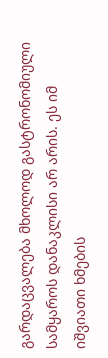გარდაცვალება მხოლოდ გასტრონომიული სამყაროს დანაკლისი არ არის. ეს იმ იშვიათი ხმების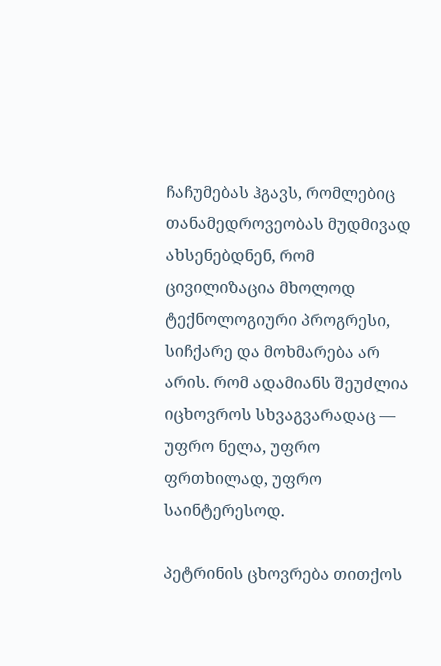ჩაჩუმებას ჰგავს, რომლებიც თანამედროვეობას მუდმივად ახსენებდნენ, რომ ცივილიზაცია მხოლოდ ტექნოლოგიური პროგრესი, სიჩქარე და მოხმარება არ არის. რომ ადამიანს შეუძლია იცხოვროს სხვაგვარადაც — უფრო ნელა, უფრო ფრთხილად, უფრო საინტერესოდ.

პეტრინის ცხოვრება თითქოს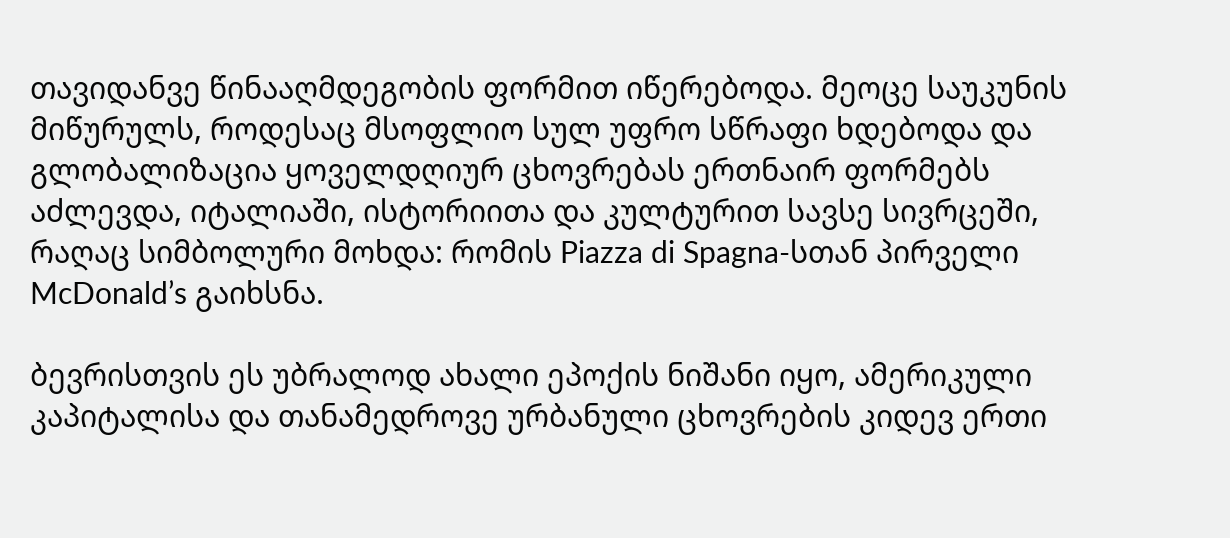თავიდანვე წინააღმდეგობის ფორმით იწერებოდა. მეოცე საუკუნის მიწურულს, როდესაც მსოფლიო სულ უფრო სწრაფი ხდებოდა და გლობალიზაცია ყოველდღიურ ცხოვრებას ერთნაირ ფორმებს აძლევდა, იტალიაში, ისტორიითა და კულტურით სავსე სივრცეში, რაღაც სიმბოლური მოხდა: რომის Piazza di Spagna-სთან პირველი McDonald’s გაიხსნა.

ბევრისთვის ეს უბრალოდ ახალი ეპოქის ნიშანი იყო, ამერიკული კაპიტალისა და თანამედროვე ურბანული ცხოვრების კიდევ ერთი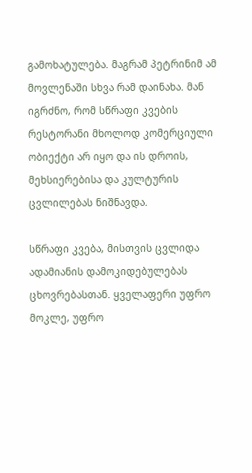გამოხატულება. მაგრამ პეტრინიმ ამ მოვლენაში სხვა რამ დაინახა. მან იგრძნო, რომ სწრაფი კვების რესტორანი მხოლოდ კომერციული ობიექტი არ იყო და ის დროის, მეხსიერებისა და კულტურის ცვლილებას ნიშნავდა.

სწრაფი კვება, მისთვის ცვლიდა ადამიანის დამოკიდებულებას ცხოვრებასთან. ყველაფერი უფრო მოკლე, უფრო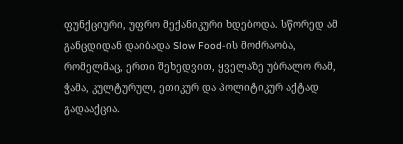ფუნქციური, უფრო მექანიკური ხდებოდა. სწორედ ამ განცდიდან დაიბადა Slow Food-ის მოძრაობა, რომელმაც, ერთი შეხედვით, ყველაზე უბრალო რამ, ჭამა, კულტურულ, ეთიკურ და პოლიტიკურ აქტად გადააქცია.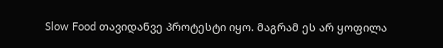Slow Food თავიდანვე პროტესტი იყო. მაგრამ ეს არ ყოფილა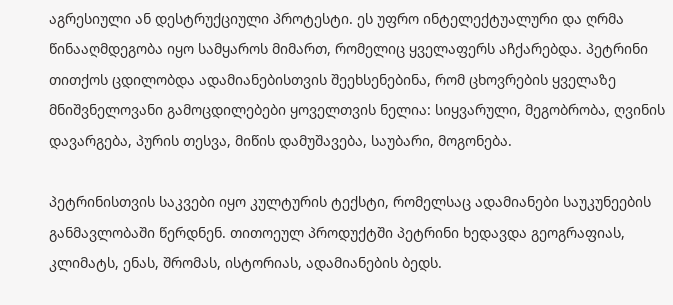აგრესიული ან დესტრუქციული პროტესტი. ეს უფრო ინტელექტუალური და ღრმა წინააღმდეგობა იყო სამყაროს მიმართ, რომელიც ყველაფერს აჩქარებდა. პეტრინი თითქოს ცდილობდა ადამიანებისთვის შეეხსენებინა, რომ ცხოვრების ყველაზე მნიშვნელოვანი გამოცდილებები ყოველთვის ნელია: სიყვარული, მეგობრობა, ღვინის დავარგება, პურის თესვა, მიწის დამუშავება, საუბარი, მოგონება.

პეტრინისთვის საკვები იყო კულტურის ტექსტი, რომელსაც ადამიანები საუკუნეების განმავლობაში წერდნენ. თითოეულ პროდუქტში პეტრინი ხედავდა გეოგრაფიას, კლიმატს, ენას, შრომას, ისტორიას, ადამიანების ბედს.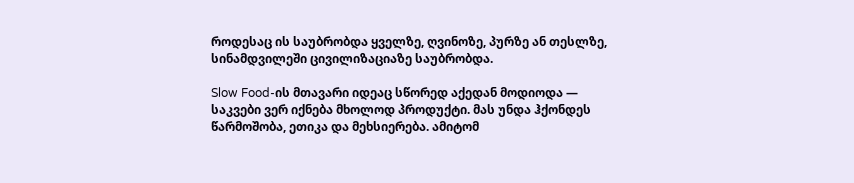როდესაც ის საუბრობდა ყველზე, ღვინოზე, პურზე ან თესლზე, სინამდვილეში ცივილიზაციაზე საუბრობდა.

Slow Food-ის მთავარი იდეაც სწორედ აქედან მოდიოდა — საკვები ვერ იქნება მხოლოდ პროდუქტი. მას უნდა ჰქონდეს წარმოშობა, ეთიკა და მეხსიერება. ამიტომ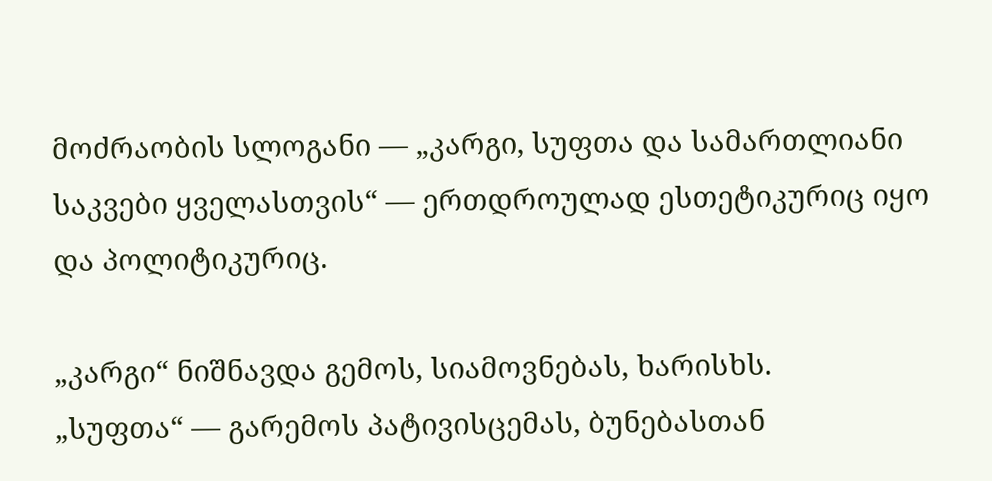მოძრაობის სლოგანი — „კარგი, სუფთა და სამართლიანი საკვები ყველასთვის“ — ერთდროულად ესთეტიკურიც იყო და პოლიტიკურიც.

„კარგი“ ნიშნავდა გემოს, სიამოვნებას, ხარისხს.
„სუფთა“ — გარემოს პატივისცემას, ბუნებასთან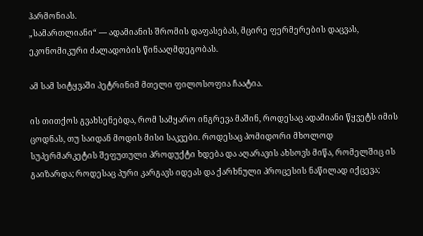ჰარმონიას.
„სამართლიანი“ — ადამიანის შრომის დაფასებას, მცირე ფერმერების დაცვას, ეკონომიკური ძალადობის წინააღმდეგობას.

ამ სამ სიტყვაში პეტრინიმ მთელი ფილოსოფია ჩაატია.

ის თითქოს გვახსენებდა, რომ სამყარო ინგრევა მაშინ, როდესაც ადამიანი წყვეტს იმის ცოდნას, თუ საიდან მოდის მისი საკვები. როდესაც პომიდორი მხოლოდ სუპერმარკეტის შეფუთული პროდუქტი ხდება და აღარავის ახსოვს მიწა, რომელშიც ის გაიზარდა; როდესაც პური კარგავს იდეას და ქარხნული პროცესის ნაწილად იქცევა;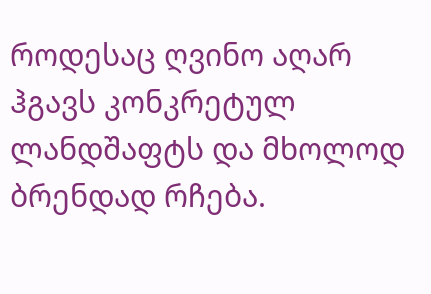როდესაც ღვინო აღარ ჰგავს კონკრეტულ ლანდშაფტს და მხოლოდ ბრენდად რჩება.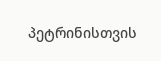პეტრინისთვის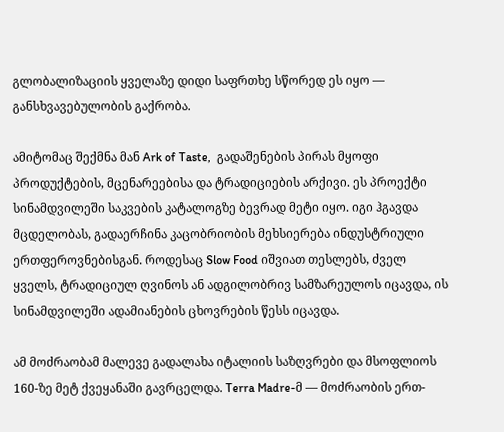გლობალიზაციის ყველაზე დიდი საფრთხე სწორედ ეს იყო — განსხვავებულობის გაქრობა.

ამიტომაც შექმნა მან Ark of Taste,  გადაშენების პირას მყოფი პროდუქტების, მცენარეებისა და ტრადიციების არქივი. ეს პროექტი სინამდვილეში საკვების კატალოგზე ბევრად მეტი იყო. იგი ჰგავდა მცდელობას, გადაერჩინა კაცობრიობის მეხსიერება ინდუსტრიული ერთფეროვნებისგან. როდესაც Slow Food იშვიათ თესლებს, ძველ ყველს, ტრადიციულ ღვინოს ან ადგილობრივ სამზარეულოს იცავდა, ის სინამდვილეში ადამიანების ცხოვრების წესს იცავდა.

ამ მოძრაობამ მალევე გადალახა იტალიის საზღვრები და მსოფლიოს 160-ზე მეტ ქვეყანაში გავრცელდა. Terra Madre-მ — მოძრაობის ერთ-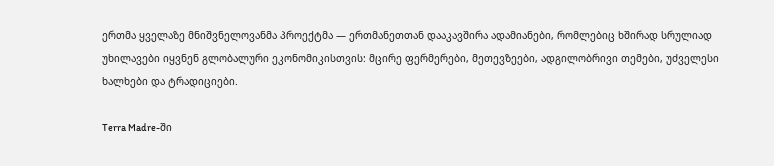ერთმა ყველაზე მნიშვნელოვანმა პროექტმა — ერთმანეთთან დააკავშირა ადამიანები, რომლებიც ხშირად სრულიად უხილავები იყვნენ გლობალური ეკონომიკისთვის: მცირე ფერმერები, მეთევზეები, ადგილობრივი თემები, უძველესი ხალხები და ტრადიციები.

Terra Madre-ში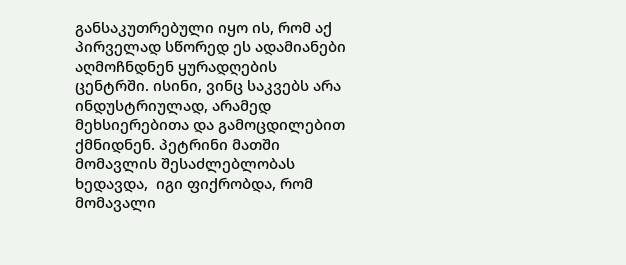განსაკუთრებული იყო ის, რომ აქ პირველად სწორედ ეს ადამიანები აღმოჩნდნენ ყურადღების ცენტრში. ისინი, ვინც საკვებს არა ინდუსტრიულად, არამედ მეხსიერებითა და გამოცდილებით ქმნიდნენ. პეტრინი მათში  მომავლის შესაძლებლობას ხედავდა,  იგი ფიქრობდა, რომ მომავალი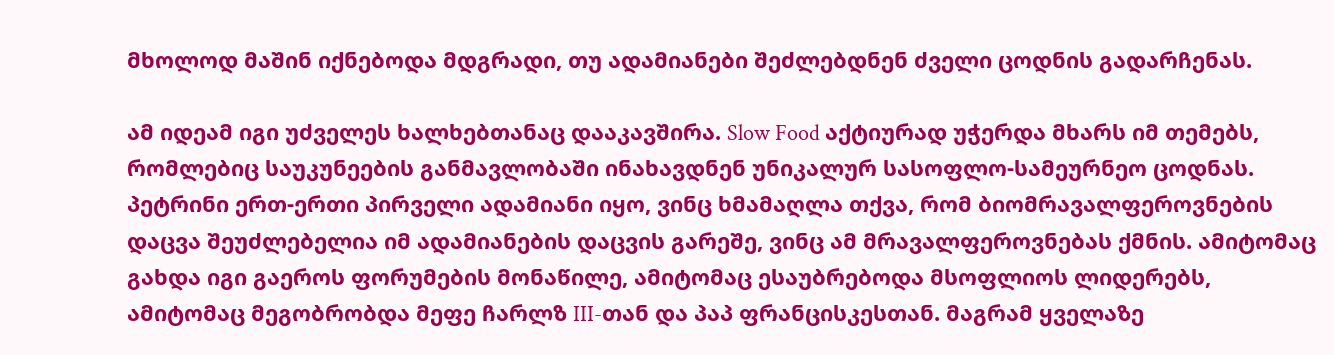მხოლოდ მაშინ იქნებოდა მდგრადი, თუ ადამიანები შეძლებდნენ ძველი ცოდნის გადარჩენას.

ამ იდეამ იგი უძველეს ხალხებთანაც დააკავშირა. Slow Food აქტიურად უჭერდა მხარს იმ თემებს, რომლებიც საუკუნეების განმავლობაში ინახავდნენ უნიკალურ სასოფლო-სამეურნეო ცოდნას. პეტრინი ერთ-ერთი პირველი ადამიანი იყო, ვინც ხმამაღლა თქვა, რომ ბიომრავალფეროვნების დაცვა შეუძლებელია იმ ადამიანების დაცვის გარეშე, ვინც ამ მრავალფეროვნებას ქმნის. ამიტომაც გახდა იგი გაეროს ფორუმების მონაწილე, ამიტომაც ესაუბრებოდა მსოფლიოს ლიდერებს, ამიტომაც მეგობრობდა მეფე ჩარლზ III-თან და პაპ ფრანცისკესთან. მაგრამ ყველაზე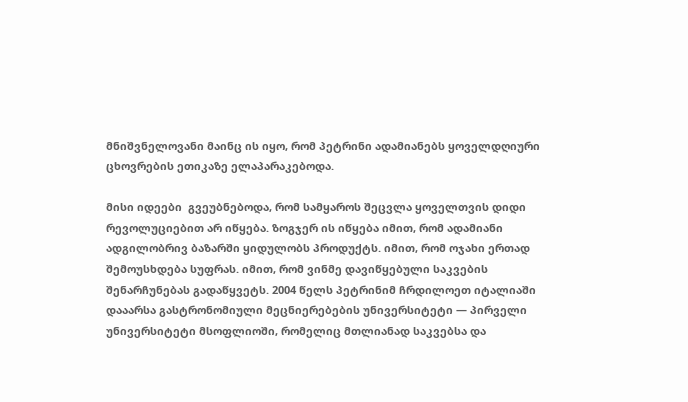მნიშვნელოვანი მაინც ის იყო, რომ პეტრინი ადამიანებს ყოველდღიური ცხოვრების ეთიკაზე ელაპარაკებოდა.

მისი იდეები  გვეუბნებოდა, რომ სამყაროს შეცვლა ყოველთვის დიდი რევოლუციებით არ იწყება. ზოგჯერ ის იწყება იმით, რომ ადამიანი ადგილობრივ ბაზარში ყიდულობს პროდუქტს. იმით, რომ ოჯახი ერთად შემოუსხდება სუფრას. იმით, რომ ვინმე დავიწყებული საკვების შენარჩუნებას გადაწყვეტს. 2004 წელს პეტრინიმ ჩრდილოეთ იტალიაში დააარსა გასტრონომიული მეცნიერებების უნივერსიტეტი — პირველი უნივერსიტეტი მსოფლიოში, რომელიც მთლიანად საკვებსა და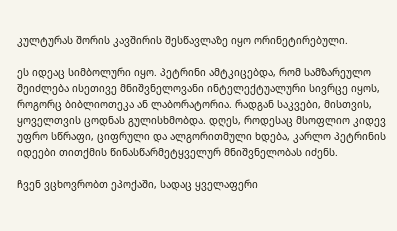კულტურას შორის კავშირის შესწავლაზე იყო ორინეტირებული.

ეს იდეაც სიმბოლური იყო. პეტრინი ამტკიცებდა, რომ სამზარეულო შეიძლება ისეთივე მნიშვნელოვანი ინტელექტუალური სივრცე იყოს, როგორც ბიბლიოთეკა ან ლაბორატორია. რადგან საკვები, მისთვის, ყოველთვის ცოდნას გულისხმობდა. დღეს, როდესაც მსოფლიო კიდევ უფრო სწრაფი, ციფრული და ალგორითმული ხდება, კარლო პეტრინის იდეები თითქმის წინასწარმეტყველურ მნიშვნელობას იძენს.

ჩვენ ვცხოვრობთ ეპოქაში, სადაც ყველაფერი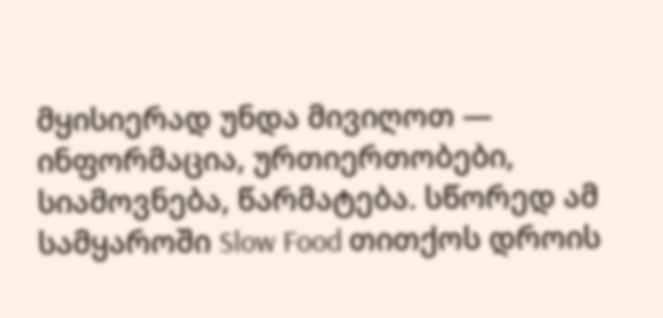მყისიერად უნდა მივიღოთ — ინფორმაცია, ურთიერთობები, სიამოვნება, წარმატება. სწორედ ამ სამყაროში Slow Food თითქოს დროის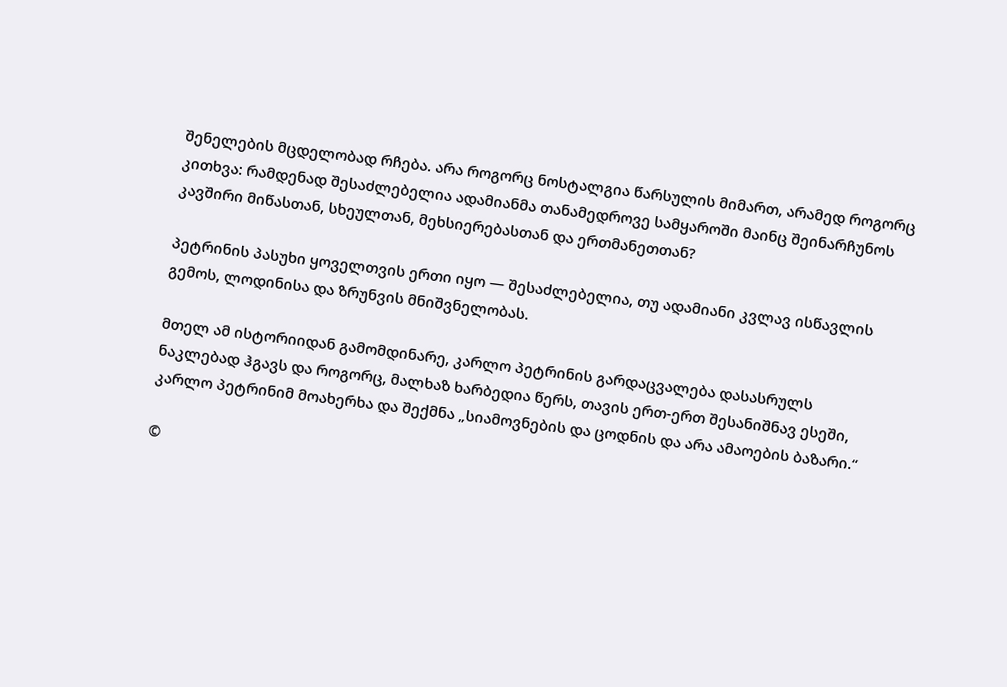შენელების მცდელობად რჩება. არა როგორც ნოსტალგია წარსულის მიმართ, არამედ როგორც კითხვა: რამდენად შესაძლებელია ადამიანმა თანამედროვე სამყაროში მაინც შეინარჩუნოს კავშირი მიწასთან, სხეულთან, მეხსიერებასთან და ერთმანეთთან?

პეტრინის პასუხი ყოველთვის ერთი იყო — შესაძლებელია, თუ ადამიანი კვლავ ისწავლის გემოს, ლოდინისა და ზრუნვის მნიშვნელობას.

მთელ ამ ისტორიიდან გამომდინარე, კარლო პეტრინის გარდაცვალება დასასრულს ნაკლებად ჰგავს და როგორც, მალხაზ ხარბედია წერს, თავის ერთ-ერთ შესანიშნავ ესეში, კარლო პეტრინიმ მოახერხა და შექმნა „სიამოვნების და ცოდნის და არა ამაოების ბაზარი.“

©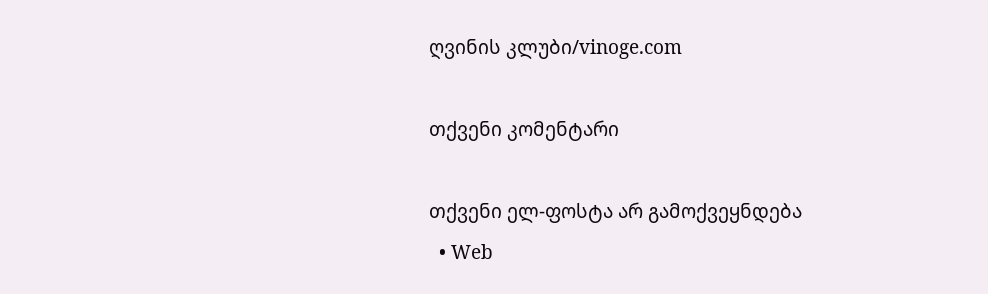ღვინის კლუბი/vinoge.com

თქვენი კომენტარი

თქვენი ელ-ფოსტა არ გამოქვეყნდება
  • Web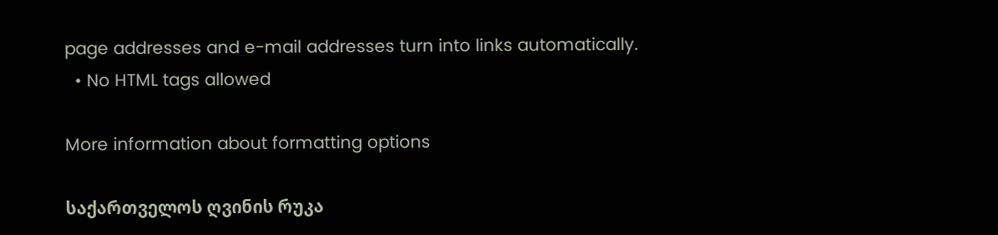page addresses and e-mail addresses turn into links automatically.
  • No HTML tags allowed

More information about formatting options

საქართველოს ღვინის რუკა